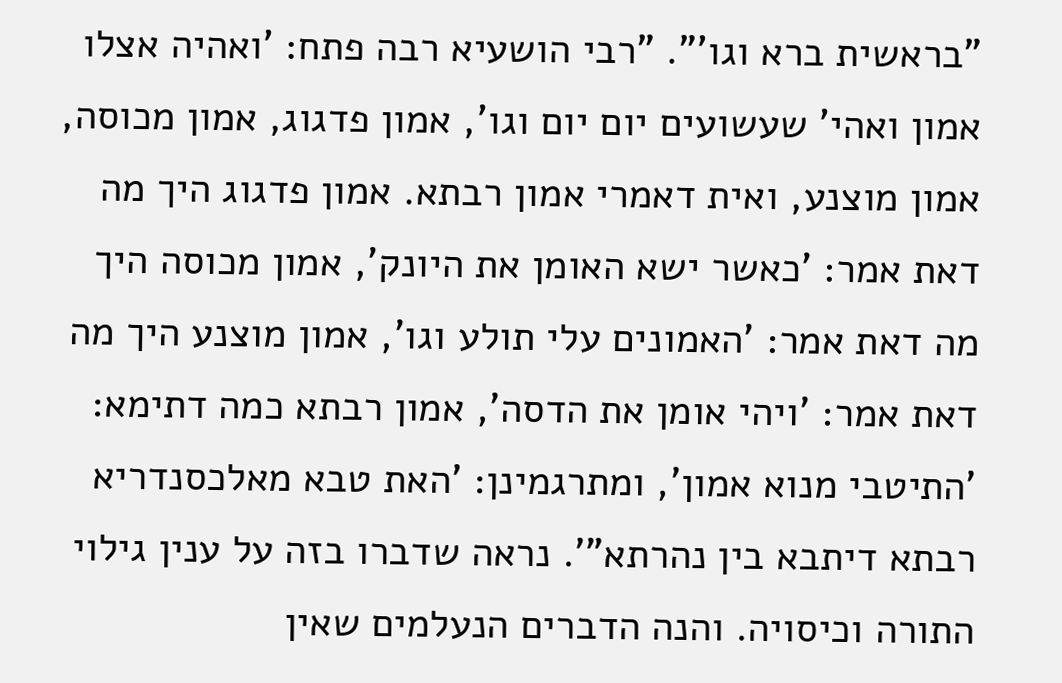"בראשית ברא וגו'". "רבי הושעיא רבה פתח: 'ואהיה אצלו אמון ואהי' שעשועים יום יום וגו', אמון פדגוג, אמון מכוסה, אמון מוצנע, ואית דאמרי אמון רבתא. אמון פדגוג היך מה דאת אמר: 'כאשר ישא האומן את היונק', אמון מכוסה היך מה דאת אמר: 'האמונים עלי תולע וגו', אמון מוצנע היך מה דאת אמר: 'ויהי אומן את הדסה', אמון רבתא כמה דתימא: 'התיטבי מנוא אמון', ומתרגמינן: 'האת טבא מאלכסנדריא רבתא דיתבא בין נהרתא"'. נראה שדברו בזה על ענין גילוי התורה וכיסויה. והנה הדברים הנעלמים שאין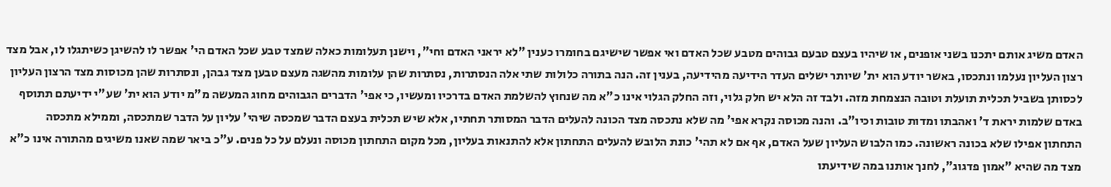האדם משיג אותם יתכנו בשני אופנים, או שיהיו בעצם טבעם גבוהים מטבע שכל האדם ואי אפשר שישיגם בחומרו כענין "לא יראני האדם וחי", וישנן תעלומות כאלה שמצד טבע שכל האדם הי' אפשר לו להשיגן כשיתגלו לו, אבל מצד רצון העליון נעלמו ונתכסו, באשר יודע הוא ית' שיותר ישלים העדר הידיעה מהידיעה, בענין זה. הנה בתורה כלולות שתי אלה הנסתרות, נסתרות שהן עלומות מהשגה מעצם טבען מצד גבהן, ונסתרות שהן מכוסות מצד הרצון העליון לכסותן בשביל תכלית תועלת וטובה הנצמחת מזה. ולבד זה הלא יש חלק גלוי, וזה החלק הגלוי אינו כ"א מה שנחוץ להשלמת האדם בדרכיו ומעשיו, כי אפי' הדברים הגבוהים מחוג המעשה מ"מ יודע הוא ית' שע"י ידיעתם תתוסף באדם שלמות יראת ד' ואהבתו ומדות טובות וכיו"ב. והנה מכוסה נקרא אפי' מה שלא נתכסה מצד הכונה להעלים הדבר המסותר תחתיו, אלא שיש תכלית בעצם הדבר שמכסה שיהי' עליון על הדבר שמתכסה, וממילא מתכסה התחתון אפילו שלא בכונה ראשונה. כמו הלבוש העליון שעל האדם, אף אם לא תהי' כונת הלובש להעלים התחתון אלא להתנאות בעליון, מכל מקום התחתון מכוסה ונעלם על כל פנים. ע"כ ביאר שמה שאנו משיגים מהתורה אינו כ"א מצד מה שהיא "אמון פדגוג", לחנך אותנו במה שידיעתו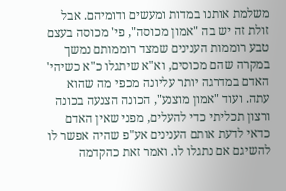משלמת אותנו במדות ומעשים ודומיהם. אבל זולת זה יש בה "אמון מכוסה", פי' מכוסה בעצם טבע רוממות הענינים שמצד רוממותם נמשך במקרה שהם מכוסים, וא"א שיתגלו כ"א כשיהי' האדם במדרגה יותר עליונה מכפי מה שהוא עתה. ועוד "אמון מוצנע", הכונה הצנעה בכונה ורצון תכליתי כדי להעלים, מפני שאין האדם כדאי לדעת אותם הענינים אע"פ שהיה אפשר לו להשיגם אם נתגלו לו. ואמר זאת כהקדמה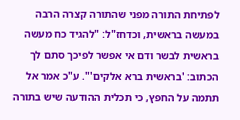לפתיחת התורה מפני שהתורה קצרה הרבה במעשה בראשית, וכדחז"ל: "להגיד כח מעשה בראשית לבשר ודם אי אפשר לפיכך סתם לך הכתוב: 'בראשית ברא אלקים'". ע"כ אמר אל תתמה על החפץ, כי תכלית ההודעה שיש בתורה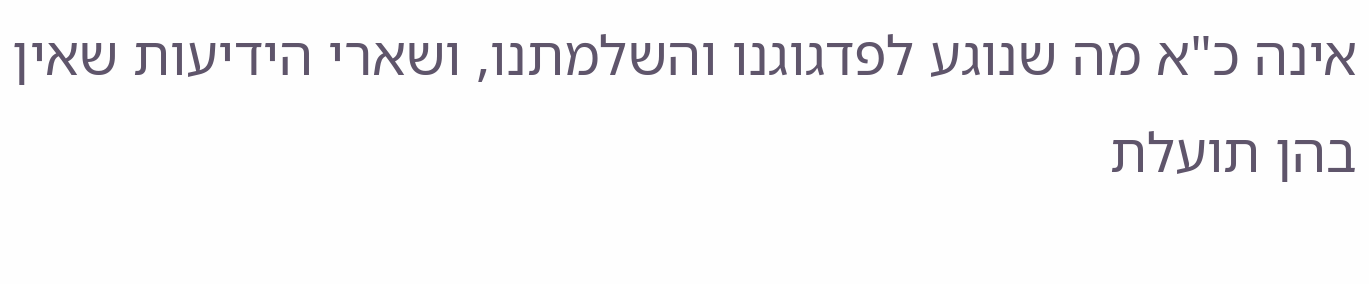אינה כ"א מה שנוגע לפדגוגנו והשלמתנו, ושארי הידיעות שאין בהן תועלת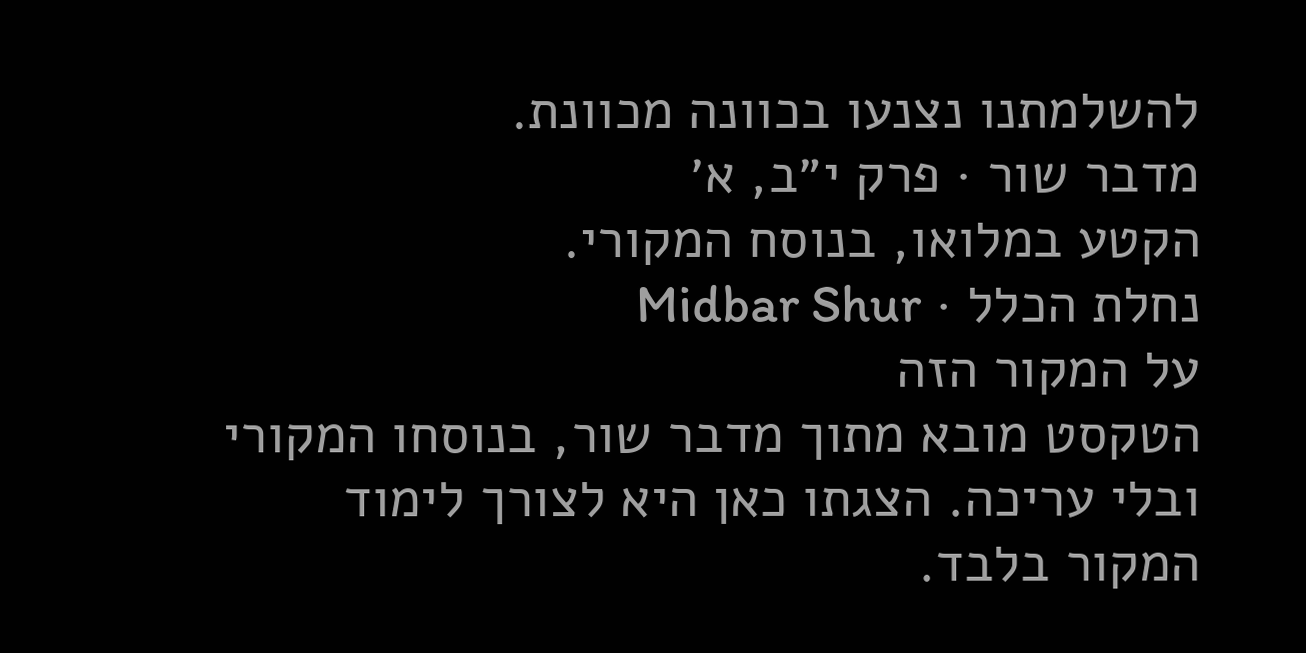להשלמתנו נצנעו בכוונה מכוונת.
מדבר שור · פרק י״ב, א׳
הקטע במלואו, בנוסח המקורי.
נחלת הכלל · Midbar Shur
על המקור הזה
הטקסט מובא מתוך מדבר שור, בנוסחו המקורי ובלי עריכה. הצגתו כאן היא לצורך לימוד המקור בלבד.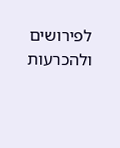לפירושים ולהכרעות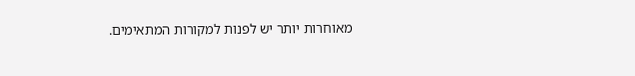מאוחרות יותר יש לפנות למקורות המתאימים.